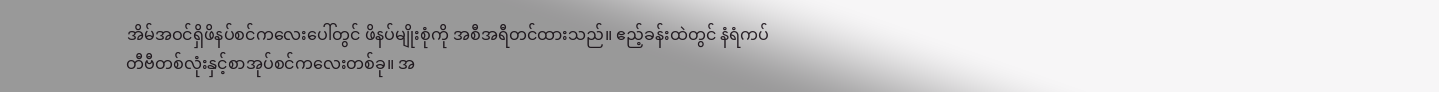အိမ်အဝင်ရှိဖိနပ်စင်ကလေးပေါ်တွင် ဖိနပ်မျိုးစုံကို အစီအရီတင်ထားသည်။ ဧည့်ခန်းထဲတွင် နံရံကပ်တီဗီတစ်လုံးနှင့်စာအုပ်စင်ကလေးတစ်ခု။ အ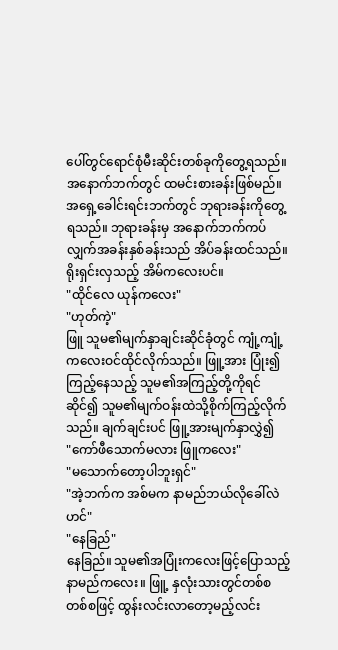ပေါ်တွင်ရောင်စုံမီးဆိုင်းတစ်ခုကိုတွေ့ရသည်။ အနောက်ဘက်တွင် ထမင်းစားခန်းဖြစ်မည်။ အရှေ့ခေါင်းရင်းဘက်တွင် ဘုရားခန်းကိုတွေ့ရသည်။ ဘုရားခန်းမှ အနောက်ဘက်ကပ်လျှက်အခန်းနှစ်ခန်းသည် အိပ်ခန်းထင်သည်။ ရိုးရှင်းလှသည့် အိမ်ကလေးပင်။
"ထိုင်လေ ယုန်ကလေး"
"ဟုတ်ကဲ့"
ဖြူ သူမ၏မျက်နှာချင်းဆိုင်ခုံတွင် ကျုံ့ကျုံ့ကလေးဝင်ထိုင်လိုက်သည်။ ဖြူ့အား ပြုံး၍ကြည့်နေသည့် သူမ၏အကြည့်တို့ကိုရင်ဆိုင်၍ သူမ၏မျက်ဝန်းထဲသို့စိုက်ကြည့်လိုက်သည်။ ချက်ချင်းပင် ဖြူ့အားမျက်နှာလွှဲ၍
"ကော်ဖီသောက်မလား ဖြူကလေး"
"မသောက်တော့ပါဘူးရှင်"
"အဲ့ဘက်က အစ်မက နာမည်ဘယ်လိုခေါ်လဲဟင်"
"နေခြည်"
နေခြည်။ သူမ၏အပြုံးကလေးဖြင့်ပြောသည့် နာမည်ကလေး။ ဖြူ့ နှလုံးသားတွင်တစ်စတစ်စဖြင့် ထွန်းလင်းလာတော့မည့်လင်း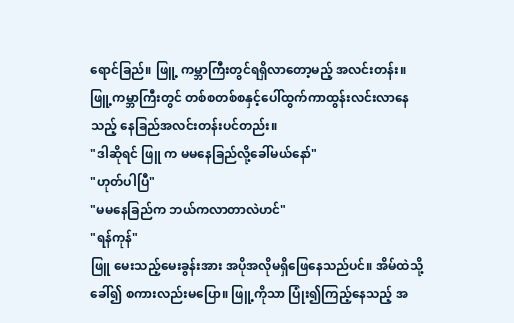ရောင်ခြည်။ ဖြူ့ ကမ္ဘာကြီးတွင်ရရှိလာတော့မည့် အလင်းတန်း။ ဖြူ့ကမ္ဘာကြီးတွင် တစ်စတစ်စနှင့်ပေါ်ထွက်ကာထွန်းလင်းလာနေသည့် နေခြည်အလင်းတန်းပင်တည်း။
"ဒါဆိုရင် ဖြူ က မမနေခြည်လို့ခေါ်မယ်နော်"
"ဟုတ်ပါပြီ"
"မမနေခြည်က ဘယ်ကလာတာလဲဟင်"
"ရန်ကုန်"
ဖြူ မေးသည့်မေးခွန်းအား အပိုအလိုမရှိဖြေနေသည်ပင်။ အိမ်ထဲသို့ခေါ်၍ စကားလည်းမပြော။ ဖြူ့ကိုသာ ပြုံး၍ကြည့်နေသည့် အ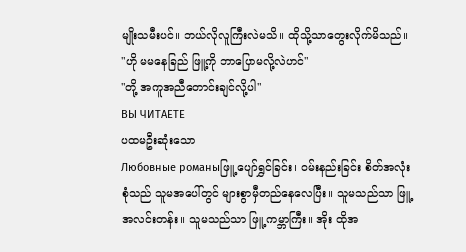မျိုးသမီးပင်။ ဘယ်လိုလူကြီးလဲမသိ။ ထိုသို့သာတွေးလိုက်မိသည်။
"ဟို မမနေခြည် ဖြူ့ကို ဘာပြောမလို့လဲဟင်"
"တို့ အကူအညီတောင်းချင်လို့ပါ"
ВЫ ЧИТАЕТЕ
ပထမဦးဆုံးသော
Любовные романыဖြူ့ ပျော်ရွှင်ခြင်း၊ ဝမ်းနည်းခြင်း စိတ်အလုံးစုံသည် သူမအပေါ်တွင် များစွာမှီတည်နေလေပြီး။ သူမသည်သာ ဖြူ့ အလင်းတန်း။ သူမသည်သာ ဖြူ့ ကမ္ဘာကြီး။ အိုး ထိုအ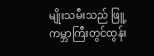မျိုးသမီးသည် ဖြူ့ကမ္ဘာကြီးတွင်ထွန်း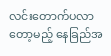လင်းတောက်ပလာတော့မည့် နေခြည်အ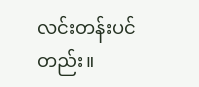လင်းတန်းပင်တည်း။